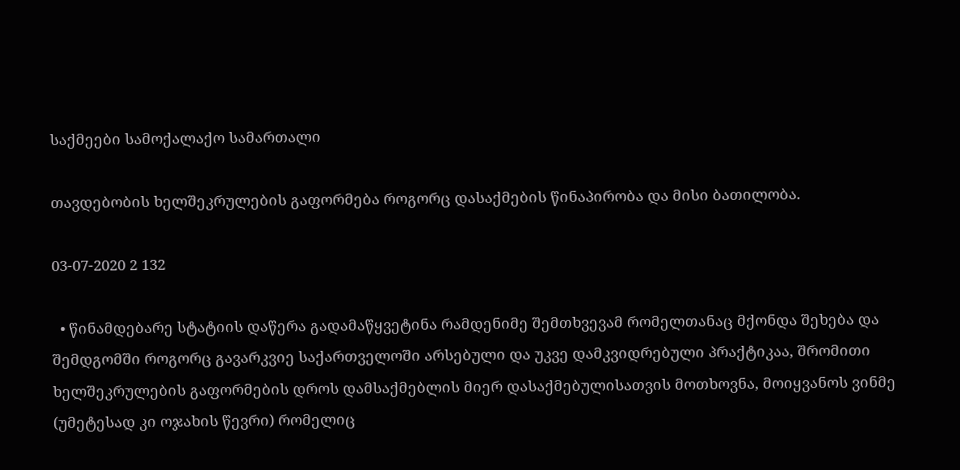საქმეები სამოქალაქო სამართალი

თავდებობის ხელშეკრულების გაფორმება როგორც დასაქმების წინაპირობა და მისი ბათილობა.

03-07-2020 2 132

  • წინამდებარე სტატიის დაწერა გადამაწყვეტინა რამდენიმე შემთხვევამ რომელთანაც მქონდა შეხება და შემდგომში როგორც გავარკვიე საქართველოში არსებული და უკვე დამკვიდრებული პრაქტიკაა, შრომითი ხელშეკრულების გაფორმების დროს დამსაქმებლის მიერ დასაქმებულისათვის მოთხოვნა, მოიყვანოს ვინმე (უმეტესად კი ოჯახის წევრი) რომელიც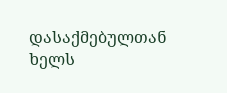დასაქმებულთან ხელს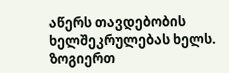აწერს თავდებობის ხელშეკრულებას ხელს. ზოგიერთ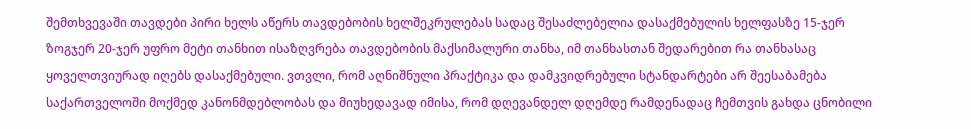შემთხვევაში თავდები პირი ხელს აწერს თავდებობის ხელშეკრულებას სადაც შესაძლებელია დასაქმებულის ხელფასზე 15-ჯერ ზოგჯერ 20-ჯერ უფრო მეტი თანხით ისაზღვრება თავდებობის მაქსიმალური თანხა, იმ თანხასთან შედარებით რა თანხასაც ყოველთვიურად იღებს დასაქმებული. ვთვლი, რომ აღნიშნული პრაქტიკა და დამკვიდრებული სტანდარტები არ შეესაბამება საქართველოში მოქმედ კანონმდებლობას და მიუხედავად იმისა, რომ დღევანდელ დღემდე რამდენადაც ჩემთვის გახდა ცნობილი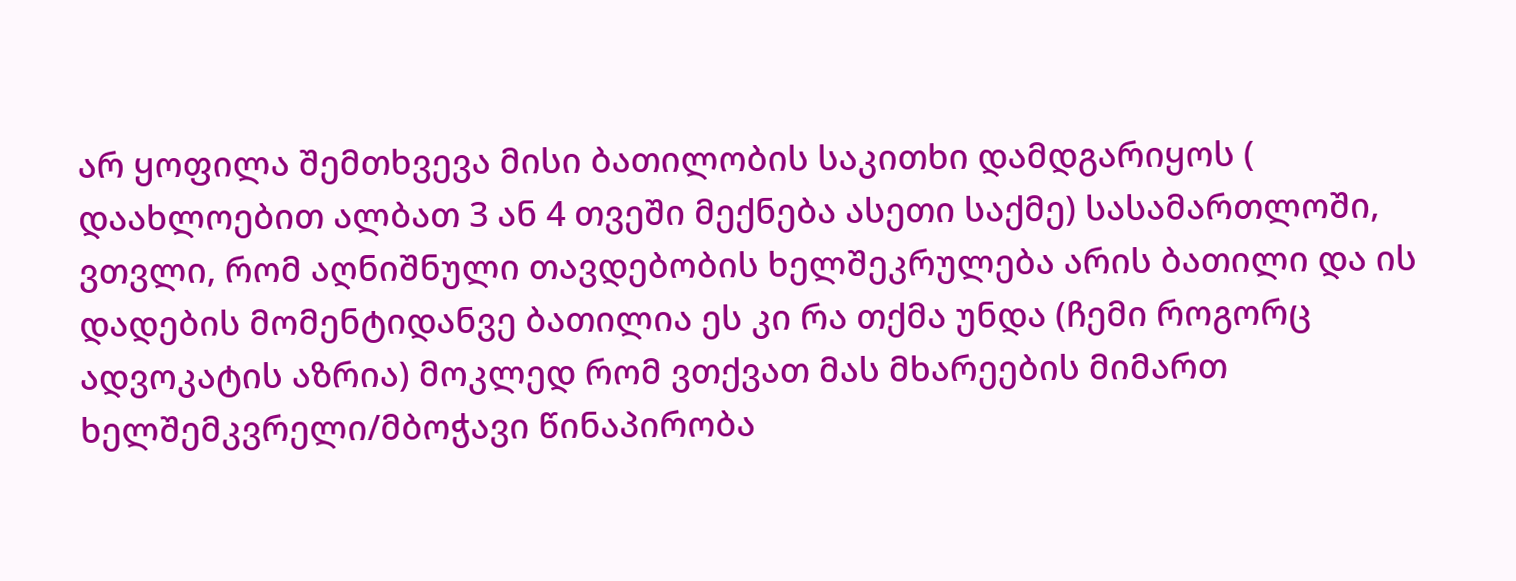არ ყოფილა შემთხვევა მისი ბათილობის საკითხი დამდგარიყოს ( დაახლოებით ალბათ 3 ან 4 თვეში მექნება ასეთი საქმე) სასამართლოში, ვთვლი, რომ აღნიშნული თავდებობის ხელშეკრულება არის ბათილი და ის დადების მომენტიდანვე ბათილია ეს კი რა თქმა უნდა (ჩემი როგორც ადვოკატის აზრია) მოკლედ რომ ვთქვათ მას მხარეების მიმართ ხელშემკვრელი/მბოჭავი წინაპირობა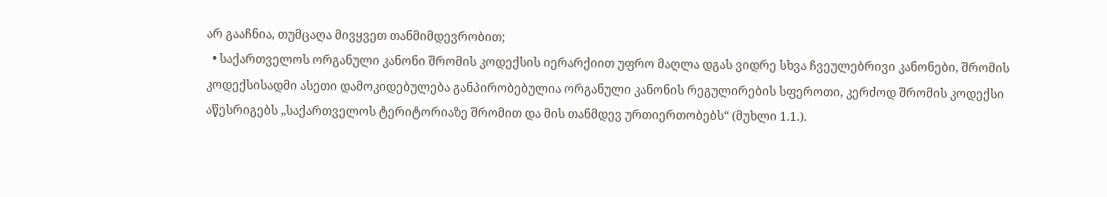არ გააჩნია, თუმცაღა მივყვეთ თანმიმდევრობით;
  • საქართველოს ორგანული კანონი შრომის კოდექსის იერარქიით უფრო მაღლა დგას ვიდრე სხვა ჩვეულებრივი კანონები, შრომის კოდექსისადმი ასეთი დამოკიდებულება განპირობებულია ორგანული კანონის რეგულირების სფეროთი, კერძოდ შრომის კოდექსი აწესრიგებს „საქართველოს ტერიტორიაზე შრომით და მის თანმდევ ურთიერთობებს“ (მუხლი 1.1.).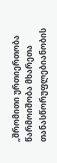„შრომითი ურთიერთობა წარმოიშობა მხარეთა თანასწორუფლებიანობის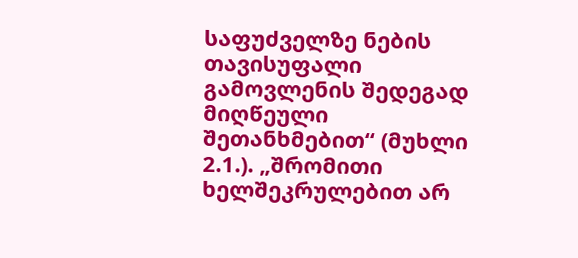საფუძველზე ნების თავისუფალი გამოვლენის შედეგად მიღწეული შეთანხმებით“ (მუხლი 2.1.). „შრომითი ხელშეკრულებით არ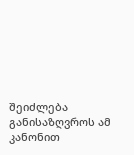შეიძლება განისაზღვროს ამ კანონით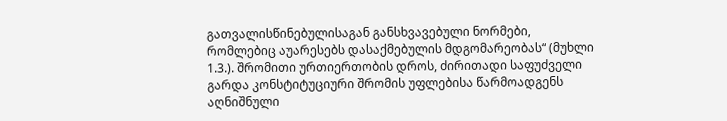გათვალისწინებულისაგან განსხვავებული ნორმები, რომლებიც აუარესებს დასაქმებულის მდგომარეობას“ (მუხლი 1.3.). შრომითი ურთიერთობის დროს, ძირითადი საფუძველი გარდა კონსტიტუციური შრომის უფლებისა წარმოადგენს აღნიშნული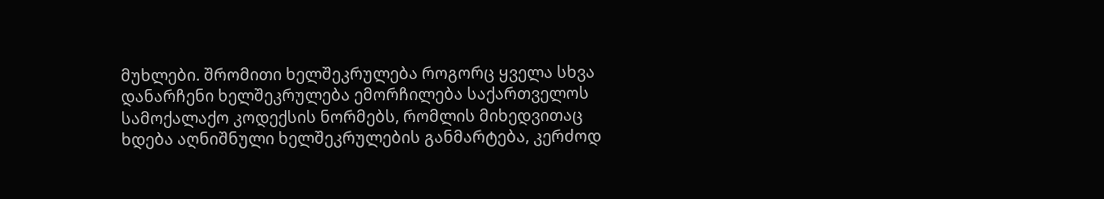მუხლები. შრომითი ხელშეკრულება როგორც ყველა სხვა დანარჩენი ხელშეკრულება ემორჩილება საქართველოს სამოქალაქო კოდექსის ნორმებს, რომლის მიხედვითაც ხდება აღნიშნული ხელშეკრულების განმარტება, კერძოდ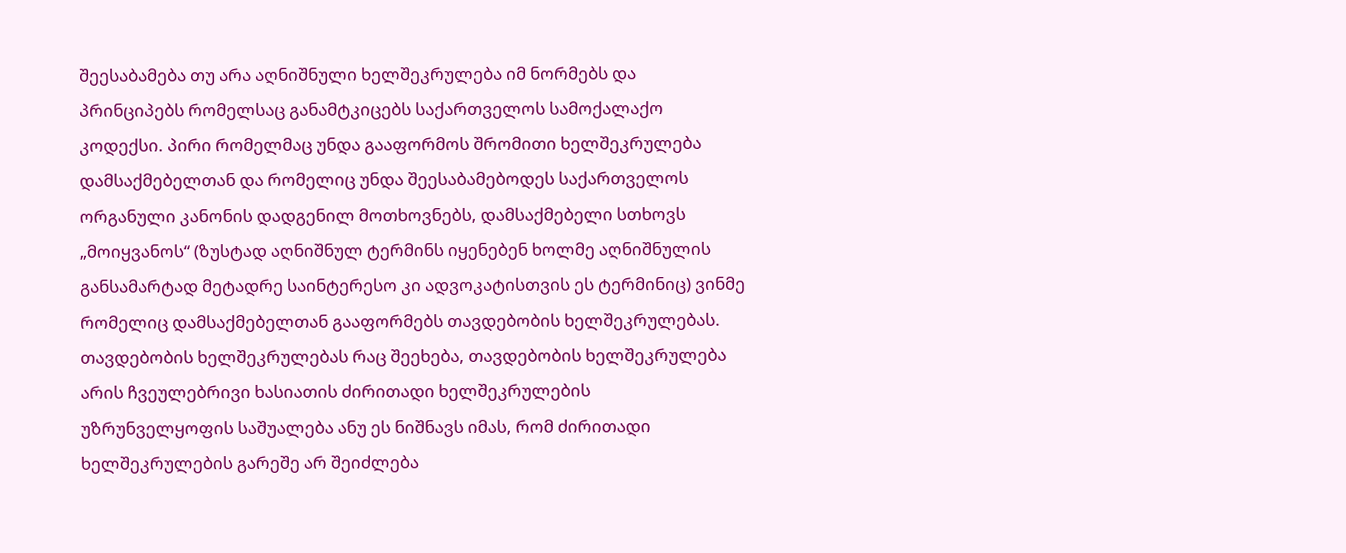შეესაბამება თუ არა აღნიშნული ხელშეკრულება იმ ნორმებს და პრინციპებს რომელსაც განამტკიცებს საქართველოს სამოქალაქო კოდექსი. პირი რომელმაც უნდა გააფორმოს შრომითი ხელშეკრულება დამსაქმებელთან და რომელიც უნდა შეესაბამებოდეს საქართველოს ორგანული კანონის დადგენილ მოთხოვნებს, დამსაქმებელი სთხოვს „მოიყვანოს“ (ზუსტად აღნიშნულ ტერმინს იყენებენ ხოლმე აღნიშნულის განსამარტად მეტადრე საინტერესო კი ადვოკატისთვის ეს ტერმინიც) ვინმე რომელიც დამსაქმებელთან გააფორმებს თავდებობის ხელშეკრულებას. თავდებობის ხელშეკრულებას რაც შეეხება, თავდებობის ხელშეკრულება არის ჩვეულებრივი ხასიათის ძირითადი ხელშეკრულების უზრუნველყოფის საშუალება ანუ ეს ნიშნავს იმას, რომ ძირითადი ხელშეკრულების გარეშე არ შეიძლება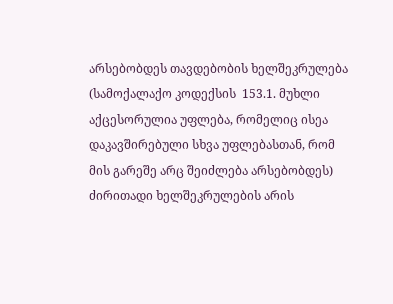არსებობდეს თავდებობის ხელშეკრულება (სამოქალაქო კოდექსის  153.1. მუხლი აქცესორულია უფლება, რომელიც ისეა დაკავშირებული სხვა უფლებასთან, რომ მის გარეშე არც შეიძლება არსებობდეს) ძირითადი ხელშეკრულების არის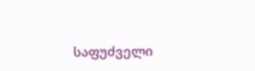საფუძველი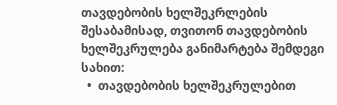თავდებობის ხელშეკრლების შესაბამისად, თვითონ თავდებობის ხელშეკრულება განიმარტება შემდეგი სახით:
  •  თავდებობის ხელშეკრულებით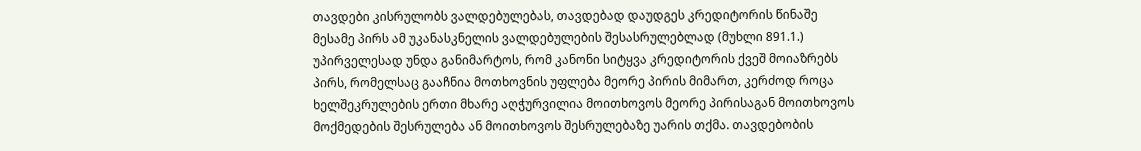თავდები კისრულობს ვალდებულებას, თავდებად დაუდგეს კრედიტორის წინაშე მესამე პირს ამ უკანასკნელის ვალდებულების შესასრულებლად (მუხლი 891.1.) უპირველესად უნდა განიმარტოს, რომ კანონი სიტყვა კრედიტორის ქვეშ მოიაზრებს პირს, რომელსაც გააჩნია მოთხოვნის უფლება მეორე პირის მიმართ, კერძოდ როცა ხელშეკრულების ერთი მხარე აღჭურვილია მოითხოვოს მეორე პირისაგან მოითხოვოს მოქმედების შესრულება ან მოითხოვოს შესრულებაზე უარის თქმა. თავდებობის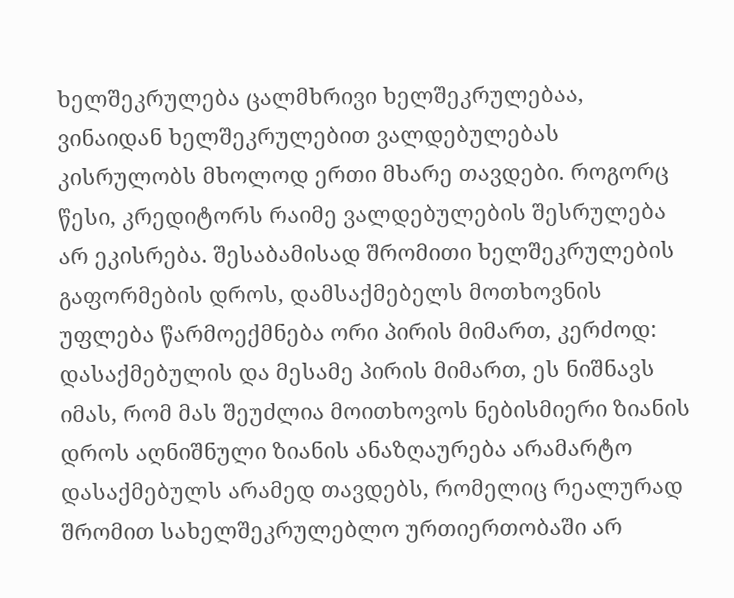ხელშეკრულება ცალმხრივი ხელშეკრულებაა, ვინაიდან ხელშეკრულებით ვალდებულებას კისრულობს მხოლოდ ერთი მხარე თავდები. როგორც წესი, კრედიტორს რაიმე ვალდებულების შესრულება არ ეკისრება. შესაბამისად შრომითი ხელშეკრულების გაფორმების დროს, დამსაქმებელს მოთხოვნის უფლება წარმოექმნება ორი პირის მიმართ, კერძოდ: დასაქმებულის და მესამე პირის მიმართ, ეს ნიშნავს იმას, რომ მას შეუძლია მოითხოვოს ნებისმიერი ზიანის დროს აღნიშნული ზიანის ანაზღაურება არამარტო დასაქმებულს არამედ თავდებს, რომელიც რეალურად შრომით სახელშეკრულებლო ურთიერთობაში არ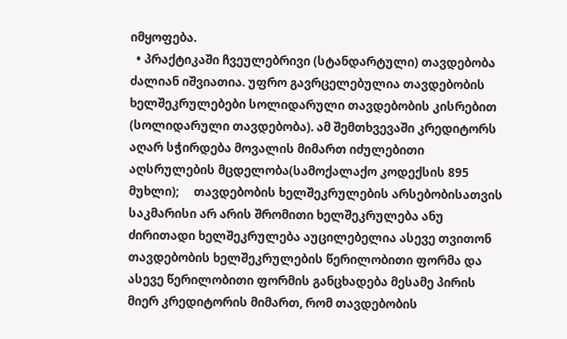იმყოფება.
  • პრაქტიკაში ჩვეულებრივი (სტანდარტული) თავდებობა ძალიან იშვიათია. უფრო გავრცელებულია თავდებობის ხელშეკრულებები სოლიდარული თავდებობის კისრებით (სოლიდარული თავდებობა). ამ შემთხვევაში კრედიტორს აღარ სჭირდება მოვალის მიმართ იძულებითი აღსრულების მცდელობა(სამოქალაქო კოდექსის 895 მუხლი);     თავდებობის ხელშეკრულების არსებობისათვის საკმარისი არ არის შრომითი ხელშეკრულება ანუ ძირითადი ხელშეკრულება აუცილებელია ასევე თვითონ თავდებობის ხელშეკრულების წერილობითი ფორმა და ასევე წერილობითი ფორმის განცხადება მესამე პირის მიერ კრედიტორის მიმართ, რომ თავდებობის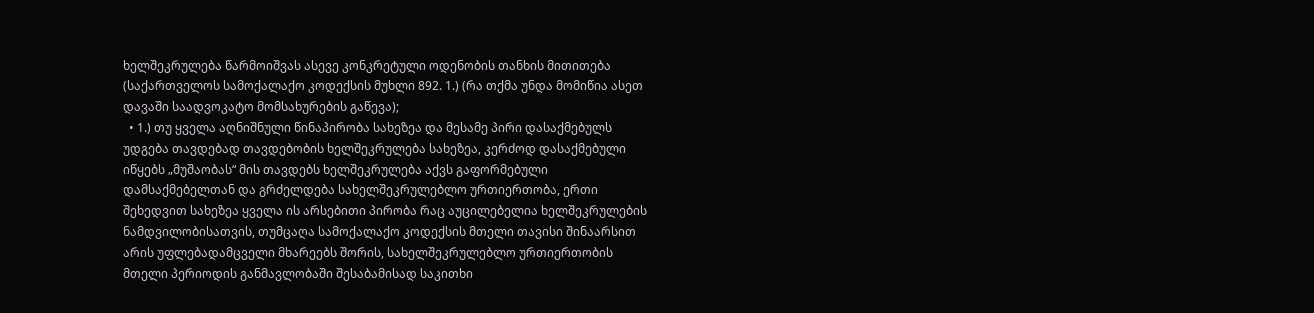ხელშეკრულება წარმოიშვას ასევე კონკრეტული ოდენობის თანხის მითითება (საქართველოს სამოქალაქო კოდექსის მუხლი 892. 1.) (რა თქმა უნდა მომიწია ასეთ დავაში საადვოკატო მომსახურების გაწევა);
  • 1.) თუ ყველა აღნიშნული წინაპირობა სახეზეა და მესამე პირი დასაქმებულს უდგება თავდებად თავდებობის ხელშეკრულება სახეზეა, კერძოდ დასაქმებული იწყებს „მუშაობას“ მის თავდებს ხელშეკრულება აქვს გაფორმებული დამსაქმებელთან და გრძელდება სახელშეკრულებლო ურთიერთობა, ერთი შეხედვით სახეზეა ყველა ის არსებითი პირობა რაც აუცილებელია ხელშეკრულების ნამდვილობისათვის, თუმცაღა სამოქალაქო კოდექსის მთელი თავისი შინაარსით არის უფლებადამცველი მხარეებს შორის, სახელშეკრულებლო ურთიერთობის მთელი პერიოდის განმავლობაში შესაბამისად საკითხი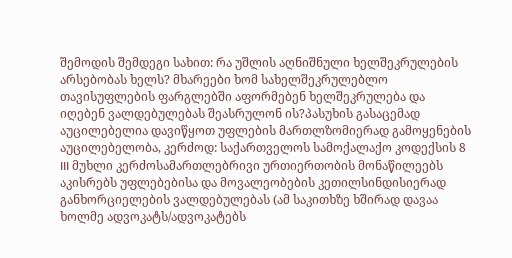შემოდის შემდეგი სახით: რა უშლის აღნიშნული ხელშეკრულების არსებობას ხელს? მხარეები ხომ სახელშეკრულებლო თავისუფლების ფარგლებში აფორმებენ ხელშეკრულება და იღებენ ვალდებულებას შეასრულონ ის?პასუხის გასაცემად აუცილებელია დავიწყოთ უფლების მართლზომიერად გამოყენების აუცილებელობა, კერძოდ: საქართველოს სამოქალაქო კოდექსის 8 III მუხლი კერძოსამართლებრივი ურთიერთობის მონაწილეებს აკისრებს უფლებებისა და მოვალეობების კეთილსინდისიერად განხორციელების ვალდებულებას (ამ საკითხზე ხშირად დავაა ხოლმე ადვოკატს/ადვოკატებს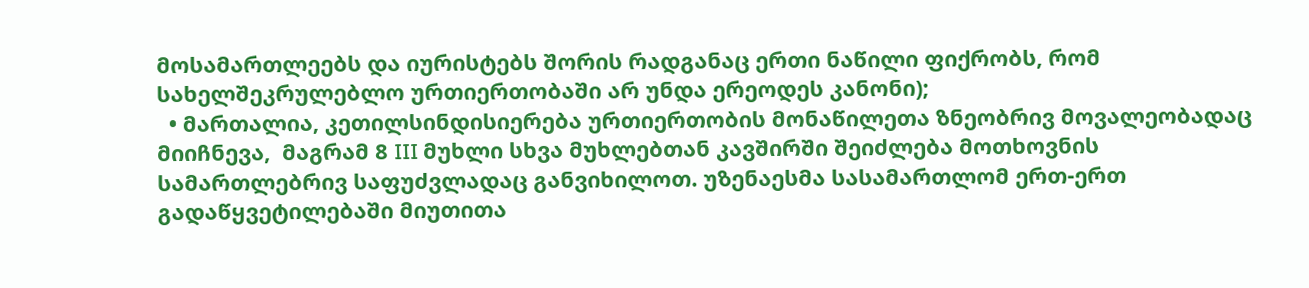მოსამართლეებს და იურისტებს შორის რადგანაც ერთი ნაწილი ფიქრობს, რომ სახელშეკრულებლო ურთიერთობაში არ უნდა ერეოდეს კანონი);
  • მართალია, კეთილსინდისიერება ურთიერთობის მონაწილეთა ზნეობრივ მოვალეობადაც მიიჩნევა,  მაგრამ 8 III მუხლი სხვა მუხლებთან კავშირში შეიძლება მოთხოვნის სამართლებრივ საფუძვლადაც განვიხილოთ. უზენაესმა სასამართლომ ერთ-ერთ გადაწყვეტილებაში მიუთითა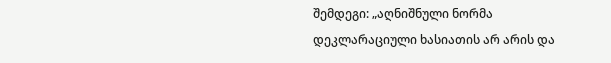შემდეგი: „აღნიშნული ნორმა დეკლარაციული ხასიათის არ არის და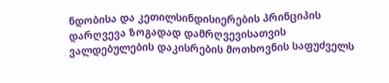ნდობისა და კეთილსინდისიერების პრინციპის დარღვევა ზოგადად დამრღვევისათვის ვალდებულების დაკისრების მოთხოვნის საფუძველს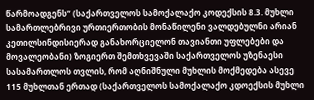წარმოადგენს“ (საქართველოს სამოქალაქო კოდექსის 8.3. მუხლი სამართლებრივი ურთიერთობის მონაწილენი ვალდებულნი არიან კეთილსინდისიერად განახორციელონ თავიანთი უფლებები და მოვალეობანი) ზოგიერთ შემთხვევაში საქართველოს უზენაესი სასამართლოს თვლის, რომ აღნიშნული მუხლის მოქმედება ასევე 115 მუხლთან ერთად (საქართველოს სამოქალაქო კდოექსის მუხლი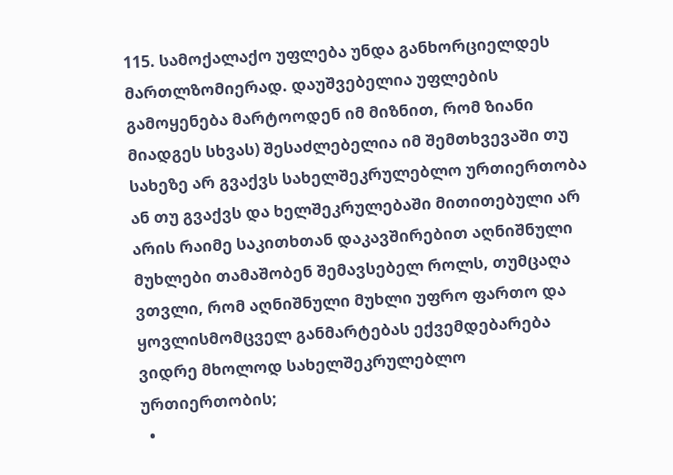115. სამოქალაქო უფლება უნდა განხორციელდეს მართლზომიერად. დაუშვებელია უფლების გამოყენება მარტოოდენ იმ მიზნით, რომ ზიანი მიადგეს სხვას) შესაძლებელია იმ შემთხვევაში თუ სახეზე არ გვაქვს სახელშეკრულებლო ურთიერთობა ან თუ გვაქვს და ხელშეკრულებაში მითითებული არ არის რაიმე საკითხთან დაკავშირებით აღნიშნული მუხლები თამაშობენ შემავსებელ როლს, თუმცაღა ვთვლი, რომ აღნიშნული მუხლი უფრო ფართო და ყოვლისმომცველ განმარტებას ექვემდებარება ვიდრე მხოლოდ სახელშეკრულებლო ურთიერთობის;
  •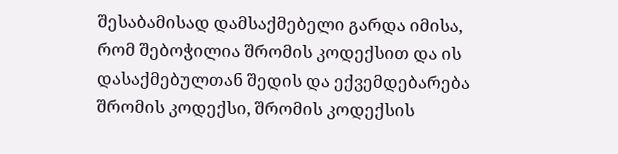შესაბამისად დამსაქმებელი გარდა იმისა, რომ შებოჭილია შრომის კოდექსით და ის დასაქმებულთან შედის და ექვემდებარება შრომის კოდექსი, შრომის კოდექსის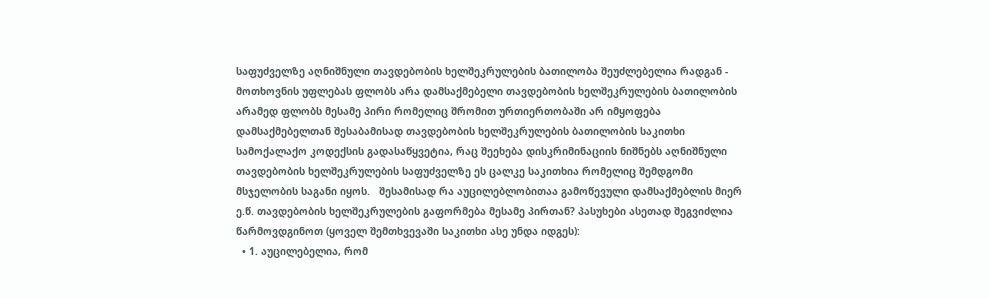საფუძველზე აღნიშნული თავდებობის ხელშეკრულების ბათილობა შეუძლებელია რადგან - მოთხოვნის უფლებას ფლობს არა დამსაქმებელი თავდებობის ხელშეკრულების ბათილობის არამედ ფლობს მესამე პირი რომელიც შრომით ურთიერთობაში არ იმყოფება დამსაქმებელთან შესაბამისად თავდებობის ხელშეკრულების ბათილობის საკითხი სამოქალაქო კოდექსის გადასაწყვეტია, რაც შეეხება დისკრიმინაციის ნიშნებს აღნიშნული თავდებობის ხელშეკრულების საფუძველზე ეს ცალკე საკითხია რომელიც შემდგომი მსჯელობის საგანი იყოს.   შესამისად რა აუცილებლობითაა გამოწევული დამსაქმებლის მიერ ე.წ. თავდებობის ხელშეკრულების გაფორმება მესამე პირთან? პასუხები ასეთად შეგვიძლია წარმოვდგინოთ (ყოველ შემთხვევაში საკითხი ასე უნდა იდგეს):
  • 1. აუცილებელია, რომ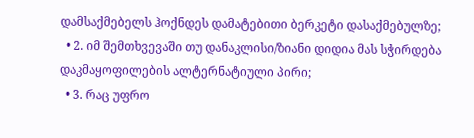დამსაქმებელს ჰოქნდეს დამატებითი ბერკეტი დასაქმებულზე;
  • 2. იმ შემთხვევაში თუ დანაკლისი/ზიანი დიდია მას სჭირდება დაკმაყოფილების ალტერნატიული პირი;
  • 3. რაც უფრო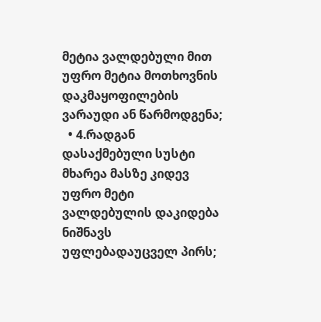მეტია ვალდებული მით უფრო მეტია მოთხოვნის დაკმაყოფილების ვარაუდი ან წარმოდგენა;
  • 4.რადგან დასაქმებული სუსტი მხარეა მასზე კიდევ უფრო მეტი ვალდებულის დაკიდება ნიშნავს უფლებადაუცველ პირს;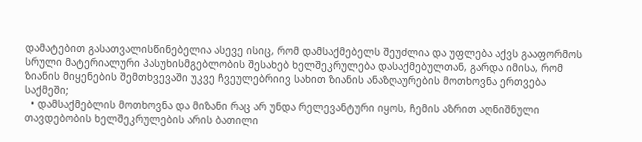დამატებით გასათვალისწინებელია ასევე ისიც, რომ დამსაქმებელს შეუძლია და უფლება აქვს გააფორმოს სრული მატერიალური პასუხისმგებლობის შესახებ ხელშეკრულება დასაქმებულთან, გარდა იმისა, რომ ზიანის მიყენების შემთხვევაში უკვე ჩვეულებრიივ სახით ზიანის ანაზღაურების მოთხოვნა ერთვება საქმეში;
  • დამსაქმებლის მოთხოვნა და მიზანი რაც არ უნდა რელევანტური იყოს, ჩემის აზრით აღნიშნული თავდებობის ხელშეკრულების არის ბათილი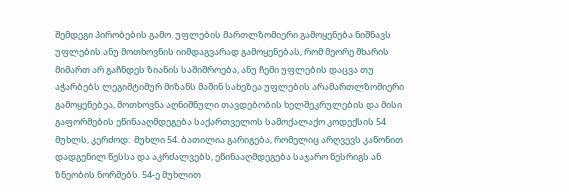შემდეგი პირობების გამო. უფლების მართლზომიერი გამოყენება ნიშნავს უფლების ანუ მოთხოვნის იიმდაგვარად გამოყენებას, რომ მეორე მხარის მიმართ არ გაჩნდეს ზიანის საშიშროება, ანუ ჩემი უფლების დაცვა თუ აჭარბებს ლეგიმტიმურ მიზანს მაშინ სახეზეა უფლების არამართლზომიერი გამოყენებეა, მოთხოვნა აღნიშნული თავდებობის ხელშეკრულების და მისი გაფორმების ეწინააღმდეგება საქართველოს სამოქალაქო კოდექსის 54 მუხლს, კერძოდ:  მუხლი 54. ბათილია გარიგება, რომელიც არღვევს კანონით დადგენილ წესსა და აკრძალვებს, ეწინააღმდეგება საჯარო წესრიგს ან ზნეობის ნორმებს. 54-ე მუხლით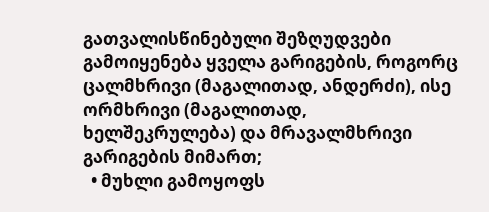გათვალისწინებული შეზღუდვები გამოიყენება ყველა გარიგების, როგორც ცალმხრივი (მაგალითად, ანდერძი), ისე ორმხრივი (მაგალითად, ხელშეკრულება) და მრავალმხრივი გარიგების მიმართ;
  • მუხლი გამოყოფს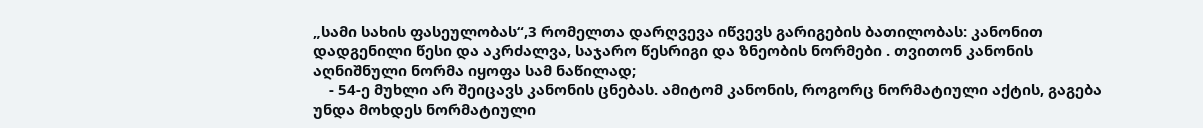„სამი სახის ფასეულობას“,3 რომელთა დარღვევა იწვევს გარიგების ბათილობას: კანონით დადგენილი წესი და აკრძალვა, საჯარო წესრიგი და ზნეობის ნორმები . თვითონ კანონის აღნიშნული ნორმა იყოფა სამ ნაწილად;
    - 54-ე მუხლი არ შეიცავს კანონის ცნებას. ამიტომ კანონის, როგორც ნორმატიული აქტის, გაგება უნდა მოხდეს ნორმატიული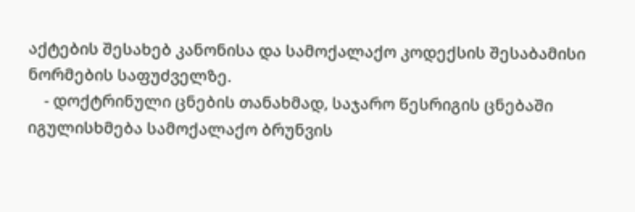აქტების შესახებ კანონისა და სამოქალაქო კოდექსის შესაბამისი ნორმების საფუძველზე.
    - დოქტრინული ცნების თანახმად, საჯარო წესრიგის ცნებაში იგულისხმება სამოქალაქო ბრუნვის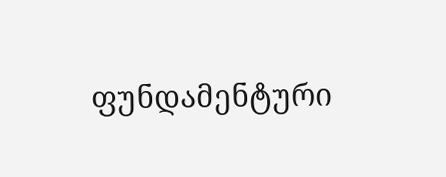ფუნდამენტური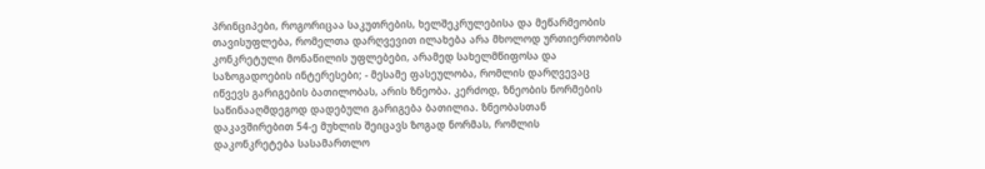პრინციპები, როგორიცაა საკუთრების, ხელშეკრულებისა და მეწარმეობის თავისუფლება, რომელთა დარღვევით ილახება არა მხოლოდ ურთიერთობის კონკრეტული მონაწილის უფლებები, არამედ სახელმწიფოსა და საზოგადოების ინტერესები; - მესამე ფასეულობა, რომლის დარღვევაც იწვევს გარიგების ბათილობას, არის ზნეობა. კერძოდ, ზნეობის ნორმების საწინააღმდეგოდ დადებული გარიგება ბათილია. ზნეობასთან დაკავშირებით 54-ე მუხლის შეიცავს ზოგად ნორმას, რომლის დაკონკრეტება სასამართლო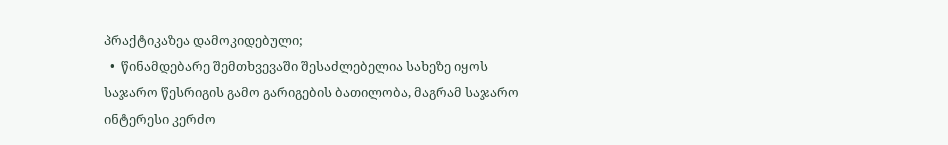პრაქტიკაზეა დამოკიდებული;
  •  წინამდებარე შემთხვევაში შესაძლებელია სახეზე იყოს საჯარო წესრიგის გამო გარიგების ბათილობა, მაგრამ საჯარო ინტერესი კერძო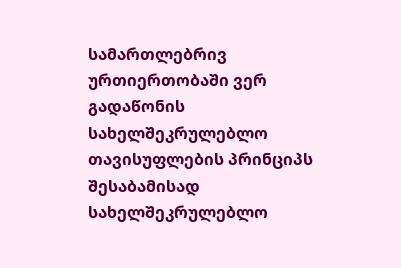სამართლებრივ ურთიერთობაში ვერ გადაწონის სახელშეკრულებლო თავისუფლების პრინციპს შესაბამისად სახელშეკრულებლო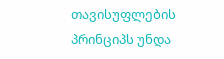თავისუფლების პრინციპს უნდა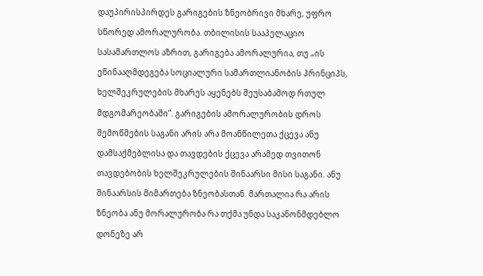დაუპირისპირდეს გარიგების ზნეობრივი მხარე, უფრო სწორედ ამორალურობა. თბილისის სააპელაციო სასამართლოს აზრით, გარიგება ამორალურია, თუ „ის ეწინააღმდეგება სოციალური სამართლიანობის პრინციპს, ხელშეკრულების მხარეს აყენებს შეუსაბამოდ რთულ მდგომარეობაში“. გარიგების ამორალურობის დროს შემოწმების საგანი არის არა მოანწილეთა ქცევა ანუ დამსაქმებლისა და თავდების ქცევა არამედ თვითონ თავდებობის ხელშეკრულების შინაარსი მისი საგანი. ანუ შინაარსის მიმართება ზნეობასთან. მართალია რა არის ზნეობა ანუ მორალურობა რა თქმა უნდა საკანონმდებლო დონეზე არ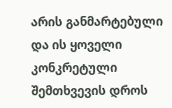არის განმარტებული და ის ყოველი კონკრეტული შემთხვევის დროს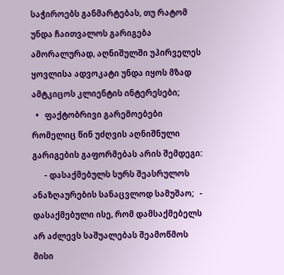საჭიროებს განმარტებას, თუ რატომ უნდა ჩაითვალოს გარიგება ამორალურად, აღნიშულში უპირველეს ყოვლისა ადვოკატი უნდა იყოს მზად ამტკიცოს კლიენტის ინტერესები;
  •   ფაქტობრივი გარემოებები რომელიც წინ უძღვის აღნიშნული გარიგების გაფორმებას არის შემდეგი:
      - დასაქმებულს სურს შეასრულოს ანაზღაურების სანაცვლოდ სამუშაო;   - დასაქმებული ისე, რომ დამსაქმებელს არ აძლევს საშუალებას შეამოწმოს მისი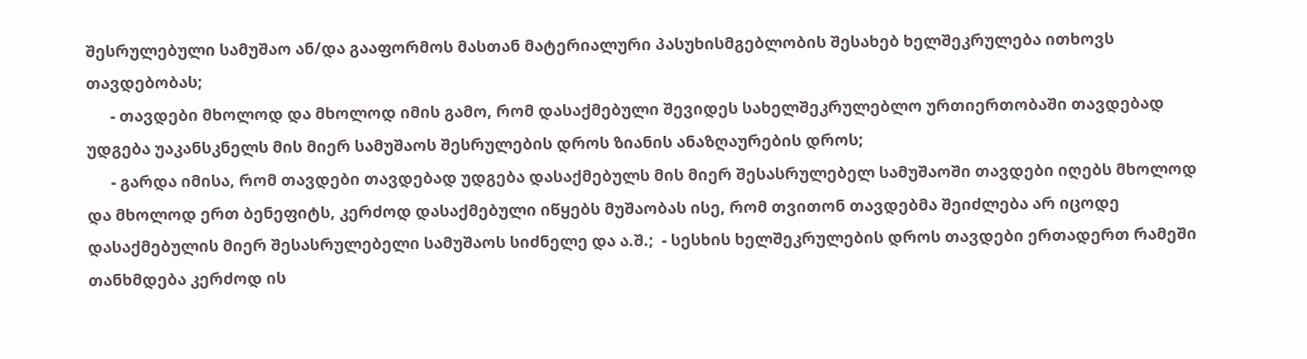შესრულებული სამუშაო ან/და გააფორმოს მასთან მატერიალური პასუხისმგებლობის შესახებ ხელშეკრულება ითხოვს თავდებობას;
      - თავდები მხოლოდ და მხოლოდ იმის გამო, რომ დასაქმებული შევიდეს სახელშეკრულებლო ურთიერთობაში თავდებად უდგება უაკანსკნელს მის მიერ სამუშაოს შესრულების დროს ზიანის ანაზღაურების დროს;
      - გარდა იმისა, რომ თავდები თავდებად უდგება დასაქმებულს მის მიერ შესასრულებელ სამუშაოში თავდები იღებს მხოლოდ და მხოლოდ ერთ ბენეფიტს, კერძოდ დასაქმებული იწყებს მუშაობას ისე, რომ თვითონ თავდებმა შეიძლება არ იცოდე დასაქმებულის მიერ შესასრულებელი სამუშაოს სიძნელე და ა.შ.;  - სესხის ხელშეკრულების დროს თავდები ერთადერთ რამეში თანხმდება კერძოდ ის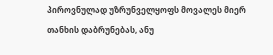პიროვნულად უზრუნველყოფს მოვალეს მიერ თანხის დაბრუნებას, ანუ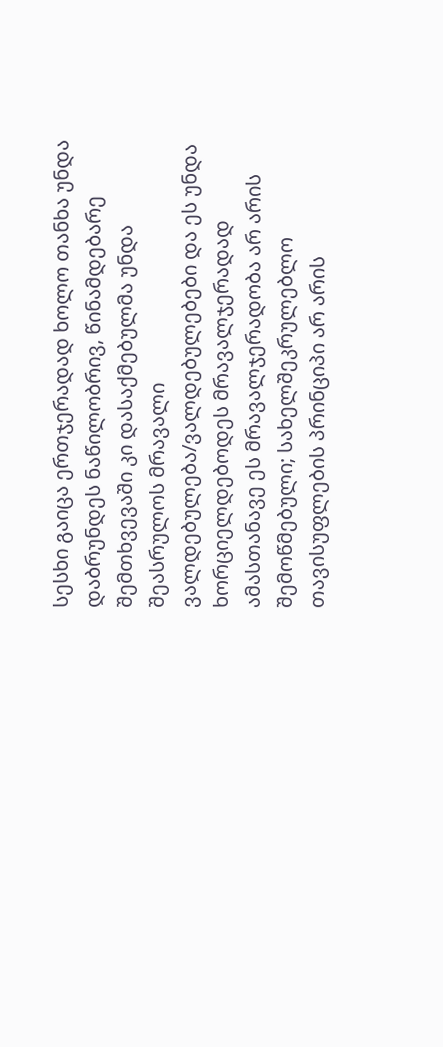სესხი გაიცა ერთჯერადად ხოლო თანხა უნდა დაბრუნდეს ნაწილობრივ, წინამდებარე შემთხვევაში კი დასაქმებულმა უნდა შეასრულოს მრავალი ვალდებულება/ვალდებულებები და ეს უნდა ხორციელდებოდეს მრავალჯერადად ამასთანავე ეს მრავალჯერადობა არ არის შემოწმებული; სახელშეკრულებლო თავისუფლების პრინციპი არ არის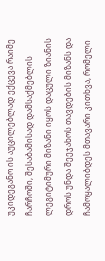უკიდეგანო ის აუცილებლად ექცევა რაიმე ჩარჩოში, შესაბამისად დამსაქმებლის ლეგიტიმური მიზანი იყოს დაცული ზიანის დროს უნდა შეეჯახოს თავდების მიზანს და ჩამოყალიბდეს მთავარი კითხვა, რომელი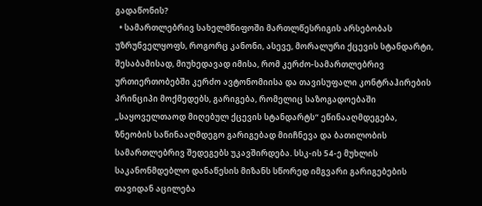გადაწონის?
  • სამართლებრივ სახელმწიფოში მართლწესრიგის არსებობას უზრუნველყოფს, როგორც კანონი, ასევე, მორალური ქცევის სტანდარტი, შესაბამისად, მიუხედავად იმისა, რომ კერძო-სამართლებრივ ურთიერთობებში კერძო ავტონომიისა და თავისუფალი კონტრაჰირების პრინციპი მოქმედებს, გარიგება, რომელიც საზოგადოებაში „საყოველთაოდ მიღებულ ქცევის სტანდარტს“ ეწინააღმდეგება, ზნეობის საწინააღმდეგო გარიგებად მიიჩნევა და ბათილობის სამართლებრივ შედეგებს უკავშირდება. სსკ-ის 54-ე მუხლის საკანონმდებლო დანაწესის მიზანს სწორედ იმგვარი გარიგებების თავიდან აცილება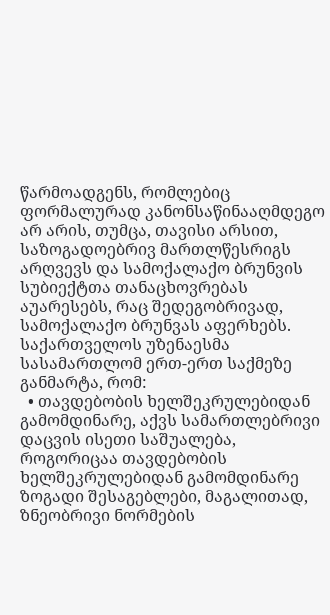წარმოადგენს, რომლებიც ფორმალურად კანონსაწინააღმდეგო არ არის, თუმცა, თავისი არსით, საზოგადოებრივ მართლწესრიგს არღვევს და სამოქალაქო ბრუნვის სუბიექტთა თანაცხოვრებას აუარესებს, რაც შედეგობრივად, სამოქალაქო ბრუნვას აფერხებს.  საქართველოს უზენაესმა სასამართლომ ერთ-ერთ საქმეზე განმარტა, რომ:
  • თავდებობის ხელშეკრულებიდან გამომდინარე, აქვს სამართლებრივი დაცვის ისეთი საშუალება, როგორიცაა თავდებობის ხელშეკრულებიდან გამომდინარე ზოგადი შესაგებლები, მაგალითად, ზნეობრივი ნორმების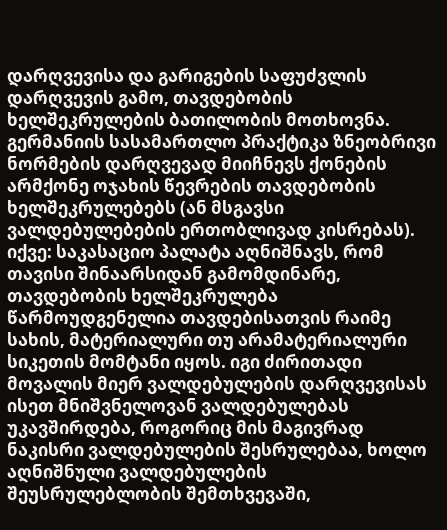დარღვევისა და გარიგების საფუძვლის დარღვევის გამო, თავდებობის ხელშეკრულების ბათილობის მოთხოვნა. გერმანიის სასამართლო პრაქტიკა ზნეობრივი ნორმების დარღვევად მიიჩნევს ქონების არმქონე ოჯახის წევრების თავდებობის ხელშეკრულებებს (ან მსგავსი ვალდებულებების ერთობლივად კისრებას). იქვე: საკასაციო პალატა აღნიშნავს, რომ თავისი შინაარსიდან გამომდინარე, თავდებობის ხელშეკრულება წარმოუდგენელია თავდებისათვის რაიმე სახის, მატერიალური თუ არამატერიალური სიკეთის მომტანი იყოს. იგი ძირითადი მოვალის მიერ ვალდებულების დარღვევისას ისეთ მნიშვნელოვან ვალდებულებას უკავშირდება, როგორიც მის მაგივრად ნაკისრი ვალდებულების შესრულებაა, ხოლო აღნიშნული ვალდებულების შეუსრულებლობის შემთხვევაში,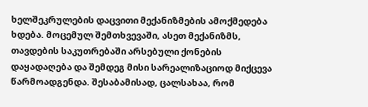ხელშეკრულების დაცვითი მექანიზმების ამოქმედება ხდება. მოცემულ შემთხვევაში, ასეთ მექანიზმს, თავდების საკუთრებაში არსებული ქონების დაყადაღება და შემდეგ მისი სარეალიზაციოდ მიქცევა წარმოადგენდა. შესაბამისად, ცალსახაა, რომ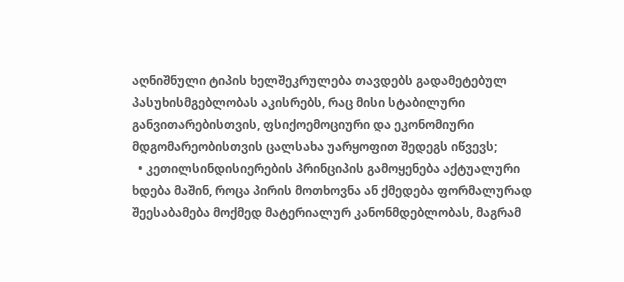აღნიშნული ტიპის ხელშეკრულება თავდებს გადამეტებულ პასუხისმგებლობას აკისრებს, რაც მისი სტაბილური განვითარებისთვის, ფსიქოემოციური და ეკონომიური მდგომარეობისთვის ცალსახა უარყოფით შედეგს იწვევს;
  • კეთილსინდისიერების პრინციპის გამოყენება აქტუალური ხდება მაშინ, როცა პირის მოთხოვნა ან ქმედება ფორმალურად შეესაბამება მოქმედ მატერიალურ კანონმდებლობას, მაგრამ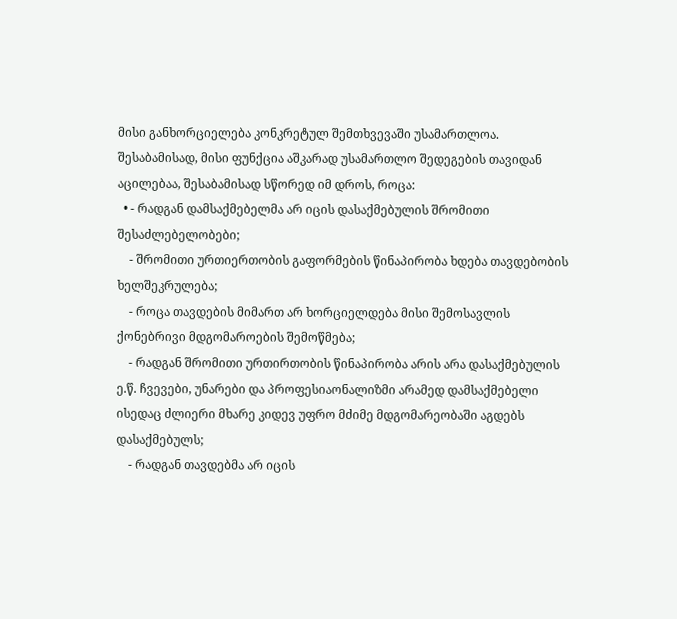მისი განხორციელება კონკრეტულ შემთხვევაში უსამართლოა. შესაბამისად, მისი ფუნქცია აშკარად უსამართლო შედეგების თავიდან აცილებაა, შესაბამისად სწორედ იმ დროს, როცა:
  • - რადგან დამსაქმებელმა არ იცის დასაქმებულის შრომითი შესაძლებელობები;
    - შრომითი ურთიერთობის გაფორმების წინაპირობა ხდება თავდებობის ხელშეკრულება;
    - როცა თავდების მიმართ არ ხორციელდება მისი შემოსავლის ქონებრივი მდგომაროების შემოწმება;
    - რადგან შრომითი ურთირთობის წინაპირობა არის არა დასაქმებულის ე.წ. ჩვევები, უნარები და პროფესიაონალიზმი არამედ დამსაქმებელი ისედაც ძლიერი მხარე კიდევ უფრო მძიმე მდგომარეობაში აგდებს დასაქმებულს;
    - რადგან თავდებმა არ იცის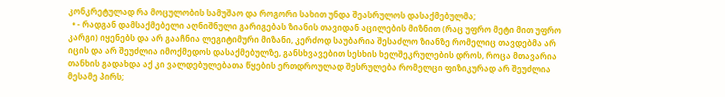კონკრეტულად რა მოცულობის სამუშაო და როგორი სახით უნდა შეასრულოს დასაქმებულმა;
  • - რადგან დამსაქმებელი აღნიშნული გარიგებას ზიანის თავიდან აცილების მიზნით (რაც უფრო მეტი მით უფრო კარგი) იყენებს და არ გააჩნია ლეგიტიმური მიზანი, კერძოდ საუბარია შესაძლო ზიანზე რომელიც თავდებმა არ იცის და არ შეუძლია იმოქმედოს დასაქმებულზე, განსხვავებით სესხის ხელშეკრულების დროს, როცა მთავარია თანხის გადახდა აქ კი ვალდებულებათა წყების ერთდროულად შესრულება რომელცი ფიზიკურად არ შეუძლია მესამე პირს;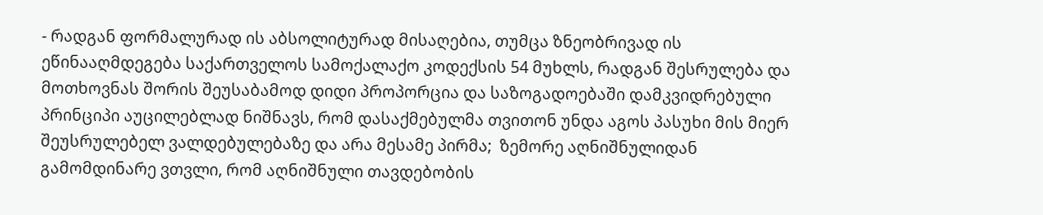- რადგან ფორმალურად ის აბსოლიტურად მისაღებია, თუმცა ზნეობრივად ის ეწინააღმდეგება საქართველოს სამოქალაქო კოდექსის 54 მუხლს, რადგან შესრულება და მოთხოვნას შორის შეუსაბამოდ დიდი პროპორცია და საზოგადოებაში დამკვიდრებული პრინციპი აუცილებლად ნიშნავს, რომ დასაქმებულმა თვითონ უნდა აგოს პასუხი მის მიერ შეუსრულებელ ვალდებულებაზე და არა მესამე პირმა;  ზემორე აღნიშნულიდან გამომდინარე ვთვლი, რომ აღნიშნული თავდებობის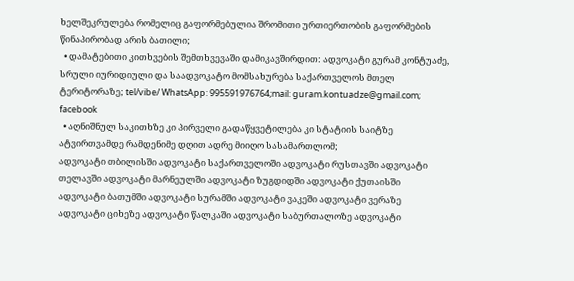ხელშეკრულება რომელიც გაფორმებულია შრომითი ურთიერთობის გაფორმების წინაპირობად არის ბათილი;
  • დამატებითი კითხვების შემთხვევაში დამიკავშირდით: ადვოკატი გურამ კონტუაძე, სრული იურიდიული და საადვოკატო მომსახურება საქართველოს მთელ ტერიტორაზე; tel/vibe/ WhatsApp: 995591976764;mail: guram.kontuadze@gmail.com; facebook
  • აღნიშნულ საკითხზე კი პირველი გადაწყვეტილება კი სტატიის საიტზე ატვირთვამდე რამდენიმე დღით ადრე მიიღო სასამართლომ;
ადვოკატი თბილისში ადვოკატი საქართველოში ადვოკატი რუსთავში ადვოკატი თელავში ადვოკატი მარნეულში ადვოკატი ზუგდიდში ადვოკატი ქუთაისში ადვოკატი ბათუმში ადვოკატი სურამში ადვოკატი ვაკეში ადვოკატი ვერაზე ადვოკატი ციხეზე ადვოკატი წალკაში ადვოკატი საბურთალოზე ადვოკატი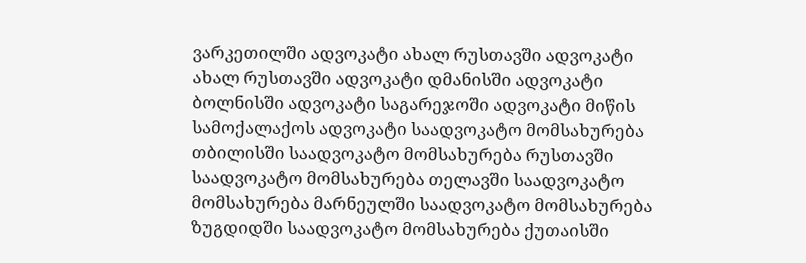ვარკეთილში ადვოკატი ახალ რუსთავში ადვოკატი  ახალ რუსთავში ადვოკატი დმანისში ადვოკატი ბოლნისში ადვოკატი საგარეჯოში ადვოკატი მიწის სამოქალაქოს ადვოკატი საადვოკატო მომსახურება თბილისში საადვოკატო მომსახურება რუსთავში საადვოკატო მომსახურება თელავში საადვოკატო მომსახურება მარნეულში საადვოკატო მომსახურება ზუგდიდში საადვოკატო მომსახურება ქუთაისში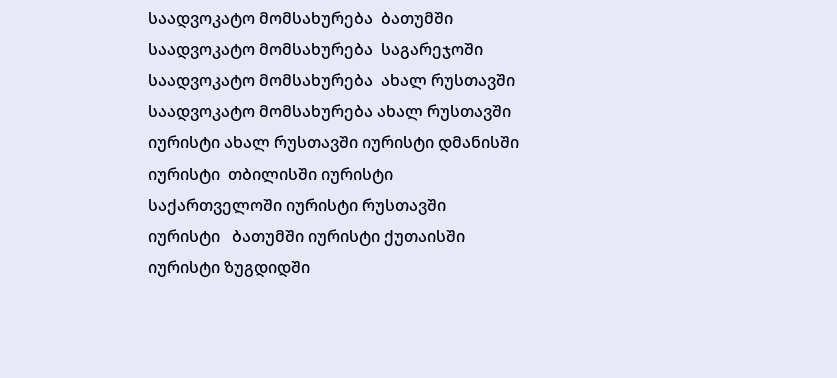საადვოკატო მომსახურება  ბათუმში საადვოკატო მომსახურება  საგარეჯოში საადვოკატო მომსახურება  ახალ რუსთავში საადვოკატო მომსახურება ახალ რუსთავში იურისტი ახალ რუსთავში იურისტი დმანისში იურისტი  თბილისში იურისტი საქართველოში იურისტი რუსთავში იურისტი   ბათუმში იურისტი ქუთაისში იურისტი ზუგდიდში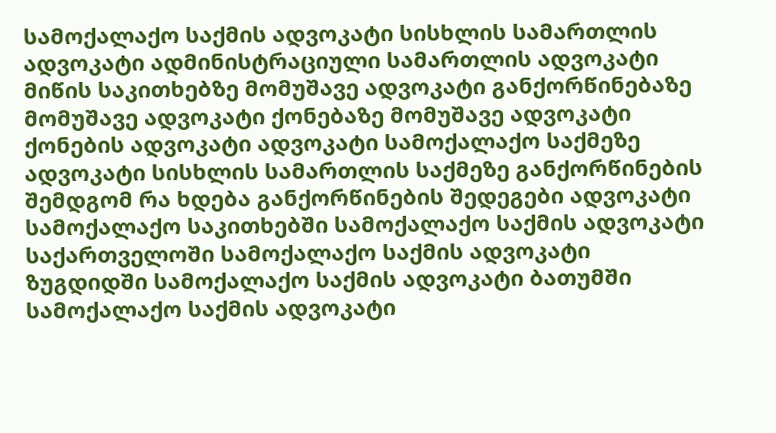სამოქალაქო საქმის ადვოკატი სისხლის სამართლის ადვოკატი ადმინისტრაციული სამართლის ადვოკატი მიწის საკითხებზე მომუშავე ადვოკატი განქორწინებაზე მომუშავე ადვოკატი ქონებაზე მომუშავე ადვოკატი ქონების ადვოკატი ადვოკატი სამოქალაქო საქმეზე ადვოკატი სისხლის სამართლის საქმეზე განქორწინების შემდგომ რა ხდება განქორწინების შედეგები ადვოკატი სამოქალაქო საკითხებში სამოქალაქო საქმის ადვოკატი საქართველოში სამოქალაქო საქმის ადვოკატი ზუგდიდში სამოქალაქო საქმის ადვოკატი ბათუმში სამოქალაქო საქმის ადვოკატი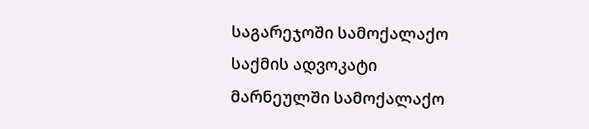საგარეჯოში სამოქალაქო საქმის ადვოკატი  მარნეულში სამოქალაქო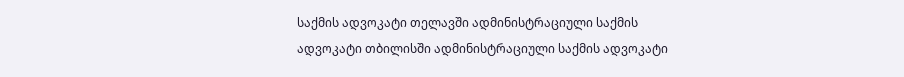საქმის ადვოკატი თელავში ადმინისტრაციული საქმის ადვოკატი თბილისში ადმინისტრაციული საქმის ადვოკატი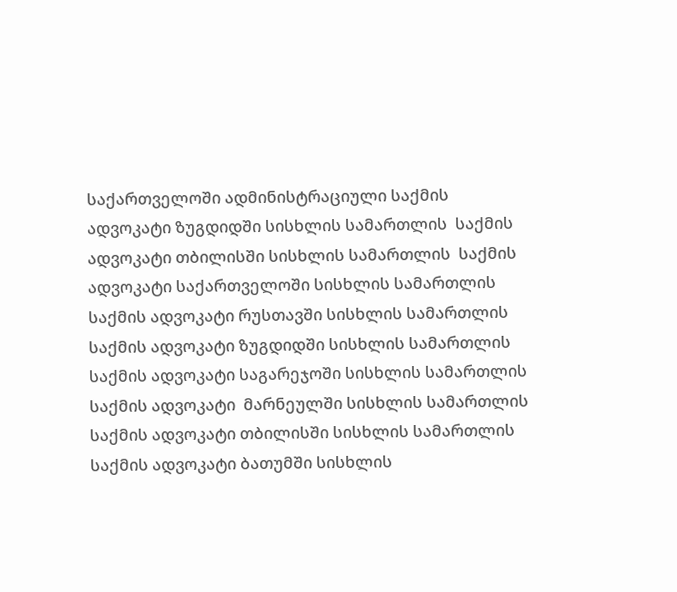საქართველოში ადმინისტრაციული საქმის ადვოკატი ზუგდიდში სისხლის სამართლის  საქმის ადვოკატი თბილისში სისხლის სამართლის  საქმის ადვოკატი საქართველოში სისხლის სამართლის საქმის ადვოკატი რუსთავში სისხლის სამართლის საქმის ადვოკატი ზუგდიდში სისხლის სამართლის საქმის ადვოკატი საგარეჯოში სისხლის სამართლის საქმის ადვოკატი  მარნეულში სისხლის სამართლის საქმის ადვოკატი თბილისში სისხლის სამართლის  საქმის ადვოკატი ბათუმში სისხლის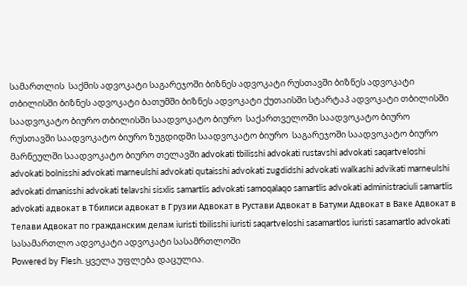სამართლის  საქმის ადვოკატი საგარეჯოში ბიზნეს ადვოკატი რუსთავში ბიზნეს ადვოკატი თბილისში ბიზნეს ადვოკატი ბათუმში ბიზნეს ადვოკატი ქუთაისში სტარტაპ ადვოკატი თბილისში საადვოკატო ბიურო თბილისში საადვოკატო ბიურო  საქართველოში საადვოკატო ბიურო  რუსთავში საადვოკატო ბიურო ზუგდიდში საადვოკატო ბიურო  საგარეჯოში საადვოკატო ბიურო  მარნეულში საადვოკატო ბიურო თელავში advokati tbilisshi advokati rustavshi advokati saqartveloshi advokati bolnisshi advokati marneulshi advokati qutaisshi advokati zugdidshi advokati walkashi advikati marneulshi advokati dmanisshi advokati telavshi sisxlis samartlis advokati samoqalaqo samartlis advokati administraciuli samartlis advokati адвокат в Тбилиси адвокат в Грузии Адвокат в Рустави Адвокат в Батуми Адвокат в Ваке Адвокат в Телави Адвокат по гражданским делам iuristi tbilisshi iuristi saqartveloshi sasamartlos iuristi sasamartlo advokati სასამართლო ადვოკატი ადვოკატი სასამრთლოში
Powered by Flesh. ყველა უფლება დაცულია.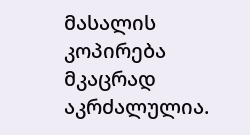მასალის კოპირება მკაცრად აკრძალულია.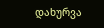დახურვა